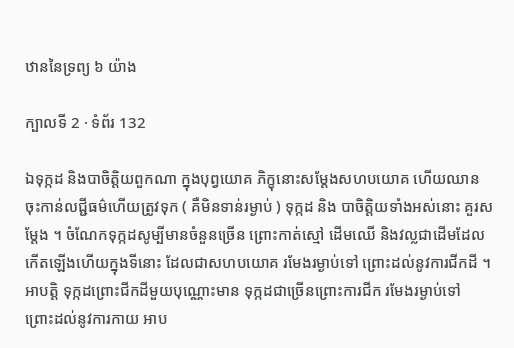ឋាននៃទ្រព្យ ៦ យ៉ាង

ក្បាលទី 2 · ទំព័រ 132

ឯទុក្កដ និងបាចិត្តិយពួកណា ក្នុងបុព្វយោគ ភិក្ខុនោះសម្តែងសហបយោគ ហើយឈានចុះកាន់លជ្ជីធម៌ហើយត្រូវទុក ( គឺមិនទាន់រម្ងាប់ ) ទុក្កដ និង បាចិត្តិយទាំងអស់នោះ គួរសម្តែង ។ ចំណែកទុក្កដសូម្បីមានចំនួនច្រើន ព្រោះកាត់ស្មៅ ដើមឈើ និងវល្លជាដើមដែលកើតឡើងហើយក្នុងទីនោះ ដែលជាសហបយោគ រមែងរម្ងាប់ទៅ ព្រោះដល់នូវការជីកដី ។ អាបត្តិ ទុក្កដព្រោះជីកដីមួយបុណ្ណោះមាន ទុក្កដជាច្រើនព្រោះការជីក រមែងរម្ងាប់ទៅ ព្រោះដល់នូវការកាយ អាប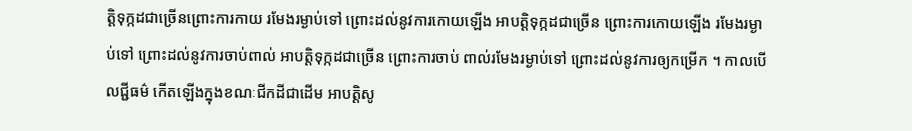ត្តិទុក្កដជាច្រើនព្រោះការកាយ រមែងរម្ងាប់ទៅ ព្រោះដល់នូវការកោយឡើង អាបត្តិទុក្កដជាច្រើន ព្រោះការកោយឡើង រមែងរម្ងាប់ទៅ ព្រោះដល់នូវការចាប់ពាល់ អាបត្តិទុក្កដជាច្រើន ព្រោះការចាប់ ពាល់រមែងរម្ងាប់ទៅ ព្រោះដល់នូវការឲ្យកម្រើក ។ កាលបើលជ្ជីធម៌ កើតឡើងក្នុងខណៈជីកដីជាដើម អាបត្តិសូ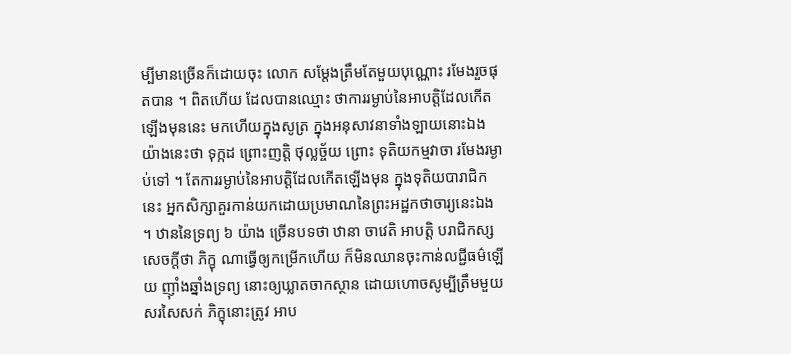ម្បីមានច្រើនក៏ដោយចុះ លោក សម្តែងត្រឹមតែមួយបុណ្ណោះ រមែងរួចផុតបាន ។ ពិតហើយ ដែលបានឈ្មោះ ថាការរម្ងាប់នៃអាបត្តិដែលកើតឡើងមុននេះ មកហើយក្នុងសូត្រ ក្នុងអនុសាវនាទាំងឡាយនោះឯង យ៉ាងនេះថា ទុក្កដ ព្រោះញត្តិ ថុល្លច្ច័យ ព្រោះ ទុតិយកម្មវាចា រមែងរម្ងាប់ទៅ ។ តែការរម្ងាប់នៃអាបត្តិដែលកើតឡើងមុន ក្នុងទុតិយបារាជិកនេះ អ្នកសិក្សាគួរកាន់យកដោយប្រមាណនៃព្រះអដ្ឋកថាចារ្យនេះឯង ។ ឋាននៃទ្រព្យ ៦ យ៉ាង ច្រើនបទថា ឋានា ចាវេតិ អាបត្តិ បរាជិកស្ស សេចក្តីថា ភិក្ខុ ណាធ្វើឲ្យកម្រើកហើយ ក៏មិនឈានចុះកាន់លជ្ជីធម៌ឡើយ ញ៉ាំងឆ្នាំងទ្រព្យ នោះឲ្យឃ្លាតចាកស្ថាន ដោយហោចសូម្បីត្រឹមមួយសរសៃសក់ ភិក្ខុនោះត្រូវ អាប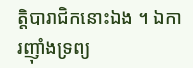ត្តិបារាជិកនោះឯង ។ ឯការញ៉ាំងទ្រព្យ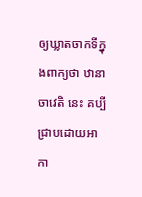ឲ្យឃ្លាតចាកទីក្នុងពាក្យថា ឋានា ចាវេតិ នេះ គប្បីជ្រាបដោយអាកា